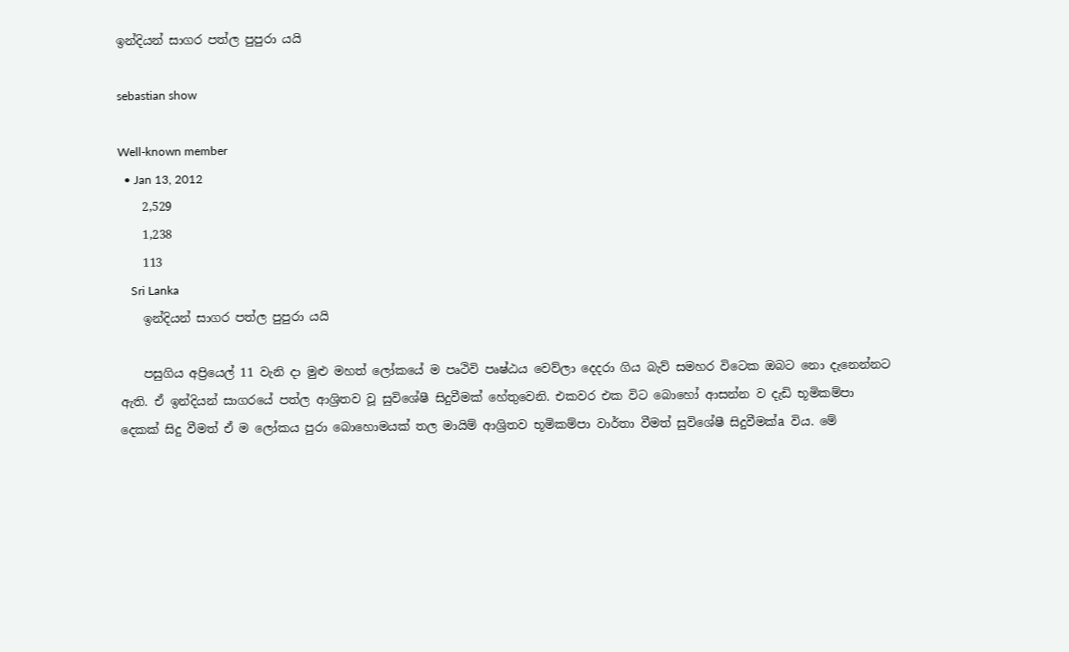ඉන්දියන් සාගර පත්ල පුපුරා යයි

sebastian show

Well-known member
  • Jan 13, 2012
    2,529
    1,238
    113
    Sri Lanka
    ඉන්දියන් සාගර පත්ල පුපුරා යයි

    පසුගිය අප්‍රියෙල් 11 වැනි දා මුළු මහත් ලෝකයේ ම පෘථිවි පෘෂ්ඨය වෙව්ලා දෙදරා ගිය බැව් සමහර විටෙක ඔබට නො දැනෙන්නට ඇති. ඒ ඉන්දියන් සාගරයේ පත්ල ආශ්‍රිතව වූ සුවිශේෂී සිදුවීමක්‌ හේතුවෙනි. එකවර එක විට බොහෝ ආසන්න ව දැඩි භූමිකම්පා දෙකක්‌ සිදු වීමත් ඒ ම ලෝකය පුරා බොහොමයක්‌ තල මායිම් ආශ්‍රිතව භූමිකම්පා වාර්තා වීමත් සුවිශේෂී සිදුවීමක්‌a විය. මේ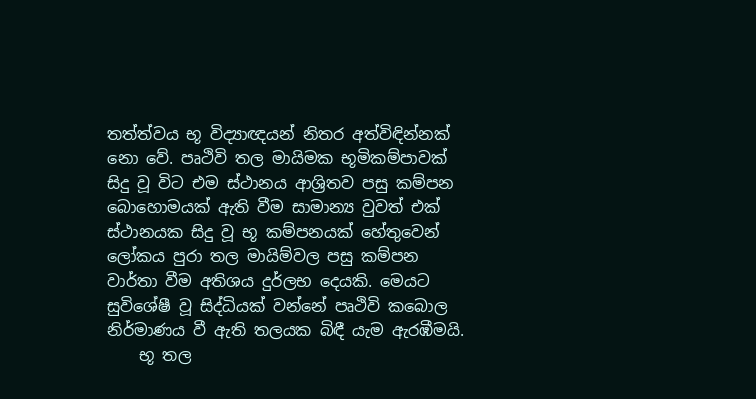තත්ත්වය භූ විද්‍යාඥයන් නිතර අත්විඳින්නක්‌ නො වේ. පෘථිවි තල මායිමක භූමිකම්පාවක්‌ සිදු වූ විට එම ස්‌ථානය ආශ්‍රිතව පසු කම්පන බොහොමයක්‌ ඇති වීම සාමාන්‍ය වුවත් එක්‌ ස්‌ථානයක සිදු වූ භූ කම්පනයක්‌ හේතුවෙන් ලෝකය පුරා තල මායිම්වල පසු කම්පන වාර්තා වීම අතිශය දුර්ලභ දෙයකි. මෙයට සුවිශේෂී වූ සිද්ධියක්‌ වන්නේ පෘථිවි කබොල නිර්මාණය වී ඇති තලයක බිඳී යැම ඇරඹීමයි.
    භූ තල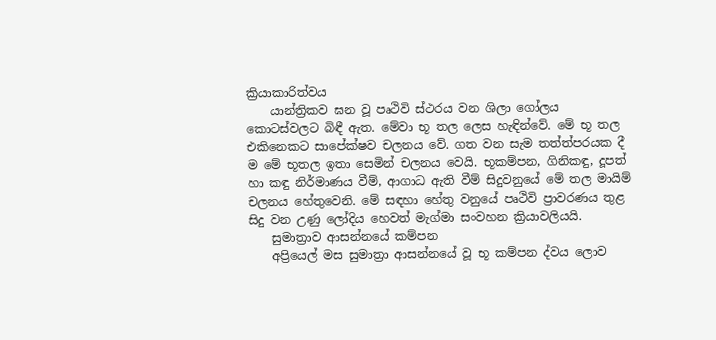ක්‍රියාකාරිත්වය
    යාන්ත්‍රිකව ඝන වූ පෘථිවි ස්‌ථරය වන ශිලා ගෝලය කොටස්‌වලට බිඳී ඇත. මේවා භූ තල ලෙස හැඳින්වේ. මේ භූ තල එකිනෙකට සාපේක්‌ෂව චලනය වේ. ගත වන සැම තත්ත්පරයක දී ම මේ භූතල ඉතා සෙමින් චලනය වෙයි. භූකම්පන, ගිනිකඳු, දූපත් හා කඳු නිර්මාණය වීම්, ආගාධ ඇති වීම් සිදුවනුයේ මේ තල මායිම් චලනය හේතුවෙනි. මේ සඳහා හේතු වනුයේ පෘථිවි ප්‍රාවරණය තුළ සිදු වන උණු ලෝදිය හෙවත් මැග්මා සංවහන ක්‍රියාවලියයි.
    සුමාත්‍රාව ආසන්නයේ කම්පන
    අප්‍රියෙල් මස සුමාත්‍රා ආසන්නයේ වූ භූ කම්පන ද්වය ලොව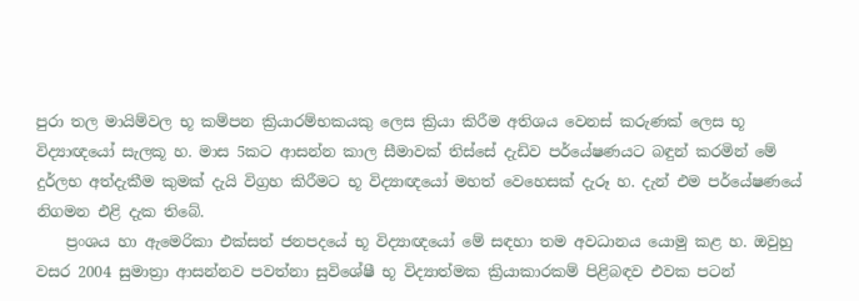පුරා තල මායිම්වල භූ කම්පන ක්‍රියාරම්භකයකු ලෙස ක්‍රියා කිරීම අතිශය වෙනස්‌ කරුණක්‌ ලෙස භූ විද්‍යාඥයෝ සැලකූ හ. මාස 5කට ආසන්න කාල සීමාවක්‌ තිස්‌සේ දැඩිව පර්යේෂණයට බඳුන් කරමින් මේ දුර්ලභ අත්දැකීම කුමක්‌ දැයි විග්‍රහ කිරීමට භූ විද්‍යාඥයෝ මහත් වෙහෙසක්‌ දැරූ හ. දැන් එම පර්යේෂණයේ නිගමන එළි දැක තිබේ.
    ප්‍රංශය හා ඇමෙරිකා එක්‌සත් ජනපදයේ භූ විද්‍යාඥයෝ මේ සඳහා තම අවධානය යොමු කළ හ. ඔවුහු වසර 2004 සුමාත්‍රා ආසන්නව පවත්නා සුවිශේෂී භූ විද්‍යාත්මක ක්‍රියාකාරකම් පිළිබඳව එවක පටන්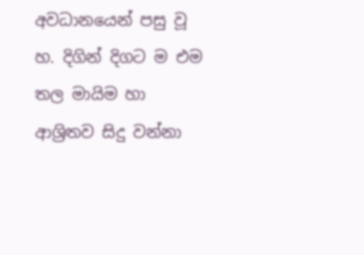අවධානයෙන් පසු වූ හ. දිගින් දිගට ම එම තල මායිම හා ආශ්‍රිතව සිදු වන්නා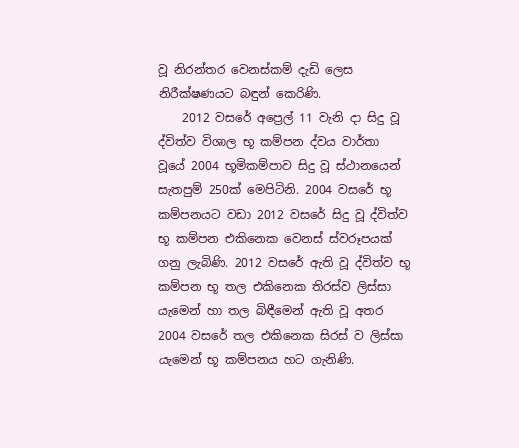වූ නිරන්තර වෙනස්‌කම් දැඩි ලෙස නිරීක්‌ෂණයට බඳුන් කෙරිණි.
    2012 වසරේ අප්‍රෙල් 11 වැනි දා සිදු වූ ද්විත්ව විශාල භූ කම්පන ද්වය වාර්තා වූයේ 2004 භූමිකම්පාව සිදු වූ ස්‌ථානයෙන් සැතපුම් 250ක්‌ මෙපිටිනි. 2004 වසරේ භූ කම්පනයට වඩා 2012 වසරේ සිදු වූ ද්විත්ව භූ කම්පන එකිනෙක වෙනස්‌ ස්‌වරූපයක්‌ ගනු ලැබිණි. 2012 වසරේ ඇති වූ ද්විත්ව භූ කම්පන භූ තල එකිනෙක තිරස්‌ව ලිස්‌සා යැමෙන් හා තල බිඳීමෙන් ඇති වූ අතර 2004 වසරේ තල එකිනෙක සිරස්‌ ව ලිස්‌සා යැමෙන් භූ කම්පනය හට ගැනිණි.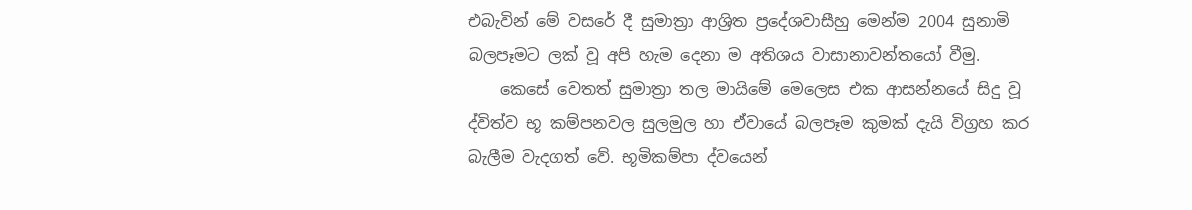එබැවින් මේ වසරේ දී සුමාත්‍රා ආශ්‍රිත ප්‍රදේශවාසීහු මෙන්ම 2004 සුනාමි බලපෑමට ලක්‌ වූ අපි හැම දෙනා ම අතිශය වාසානාවන්තයෝ වීමු.
    කෙසේ වෙතත් සුමාත්‍රා තල මායිමේ මෙලෙස එක ආසන්නයේ සිදු වූ ද්විත්ව භූ කම්පනවල සුලමුල හා ඒවායේ බලපෑම කුමක්‌ දැයි විග්‍රහ කර බැලීම වැදගත් වේ. භූමිකම්පා ද්වයෙන්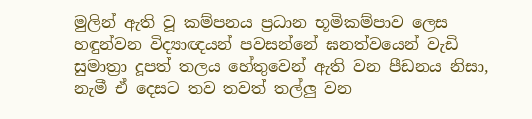මුලින් ඇති වූ කම්පනය ප්‍රධාන භූමිකම්පාව ලෙස හඳුන්වන විද්‍යාඥයන් පවසන්නේ ඝනත්වයෙන් වැඩි සුමාත්‍රා දූපත් තලය හේතුවෙන් ඇති වන පීඩනය නිසා, නැමී ඒ දෙසට තව තවත් තල්ලු වන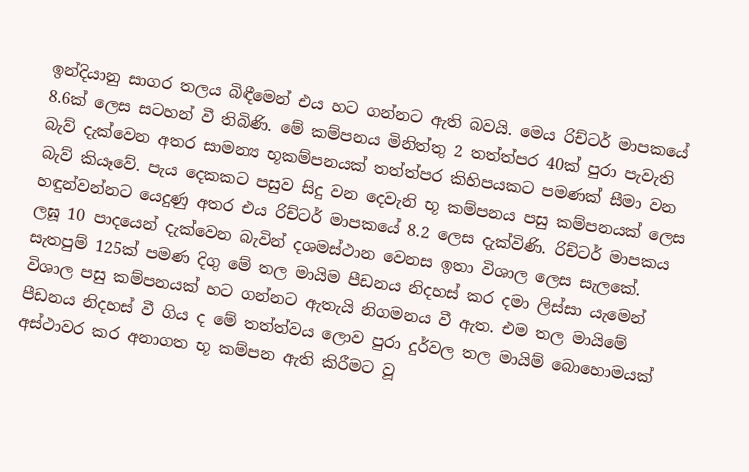ඉන්දියානු සාගර තලය බිඳීමෙන් එය හට ගන්නට ඇති බවයි. මෙය රිච්ටර් මාපකයේ 8.6ක්‌ ලෙස සටහන් වී තිබිණි. මේ කම්පනය මිනිත්තු 2 තත්ත්පර 40ක්‌ පුරා පැවැති බැව් දැක්‌වෙන අතර සාමන්‍ය භූකම්පනයක්‌ තත්ත්පර කිහිපයකට පමණක්‌ සීමා වන බැව් කියෑවේ. පැය දෙකකට පසුව සිදු වන දෙවැනි භූ කම්පනය පසු කම්පනයක්‌ ලෙස හඳුන්වන්නට යෙදුණු අතර එය රිච්ටර් මාපකයේ 8.2 ලෙස දැක්‌විණි. රිච්ටර් මාපකය ලඝූ 10 පාදයෙන් දැක්‌වෙන බැවින් දශමස්‌ථාන වෙනස ඉතා විශාල ලෙස සැලකේ. සැතපුම් 125ක්‌ පමණ දිගු මේ තල මායිම පීඩනය නිදහස්‌ කර දමා ලිස්‌සා යැමෙන් විශාල පසු කම්පනයක්‌ හට ගන්නට ඇතැයි නිගමනය වී ඇත. එම තල මායිමේ පීඩනය නිදහස්‌ වී ගිය ද මේ තත්ත්වය ලොව පුරා දුර්වල තල මායිම් බොහොමයක්‌ අස්‌ථාවර කර අනාගත භූ කම්පන ඇති කිරීමට වූ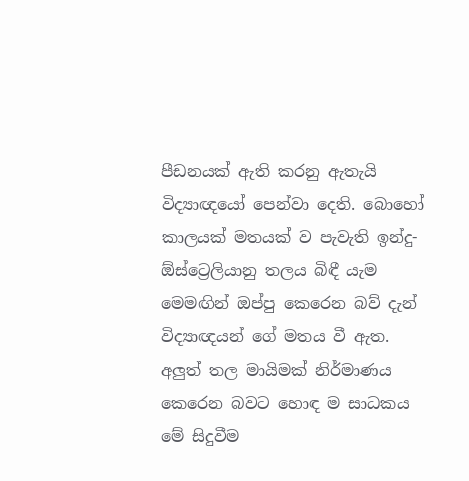පීඩනයක්‌ ඇති කරනු ඇතැයි විද්‍යාඥයෝ පෙන්වා දෙති. බොහෝ කාලයක්‌ මතයක්‌ ව පැවැති ඉන්දු-ඕස්‌ට්‍රෙලියානු තලය බිඳී යැම මෙමඟින් ඔප්පු කෙරෙන බව් දැන් විද්‍යාඥයන් ගේ මතය වී ඇත. අලුත් තල මායිමක්‌ නිර්මාණය කෙරෙන බවට හොඳ ම සාධකය මේ සිදුවීම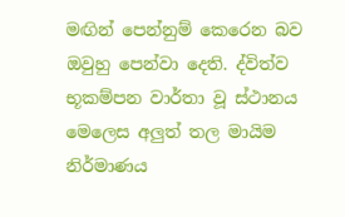මඟින් පෙන්නුම් කෙරෙන බව ඔවුහු පෙන්වා දෙති. ද්විත්ව භූකම්පන වාර්තා වූ ස්‌ථානය මෙලෙස අලුත් තල මායිම නිර්මාණය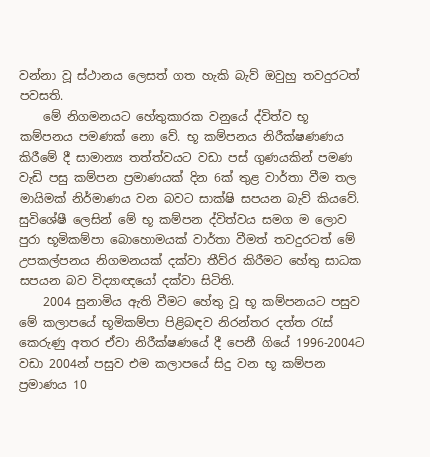වන්නා වූ ස්‌ථානය ලෙසත් ගත හැකි බැව් ඔවුහු තවදුරටත් පවසති.
    මේ නිගමනයට හේතුකාරක වනුයේ ද්විත්ව භූ කම්පනය පමණක්‌ නො වේ. භූ කම්පනය නිරීක්‌ෂණණය කිරීමේ දී සාමාන්‍ය තත්ත්වයට වඩා පස්‌ ගුණයකින් පමණ වැඩි පසු කම්පන ප්‍රමාණයක්‌ දින 6ක්‌ තුළ වාර්තා වීම තල මායිමක්‌ නිර්මාණය වන බවට සාක්‌ෂි සපයන බැව් කියවේ. සුවිශේෂී ලෙසින් මේ භූ කම්පන ද්විත්වය සමග ම ලොව පුරා භූමිකම්පා බොහොමයක්‌ වාර්තා වීමත් තවදුරටත් මේ උපකල්පනය නිගමනයක්‌ දක්‌වා තීව්ර කිරීමට හේතු සාධක සපයන බව විද්‍යාඥයෝ දක්‌වා සිටිති.
    2004 සුනාමිය ඇති වීමට හේතු වූ භූ කම්පනයට පසුව මේ කලාපයේ භූමිකම්පා පිළිබඳව නිරන්තර දත්ත රැස්‌ කෙරුණු අතර ඒවා නිරීක්‌ෂණයේ දී පෙනී ගියේ 1996-2004ට වඩා 2004න් පසුව එම කලාපයේ සිදු වන භූ කම්පන ප්‍රමාණය 10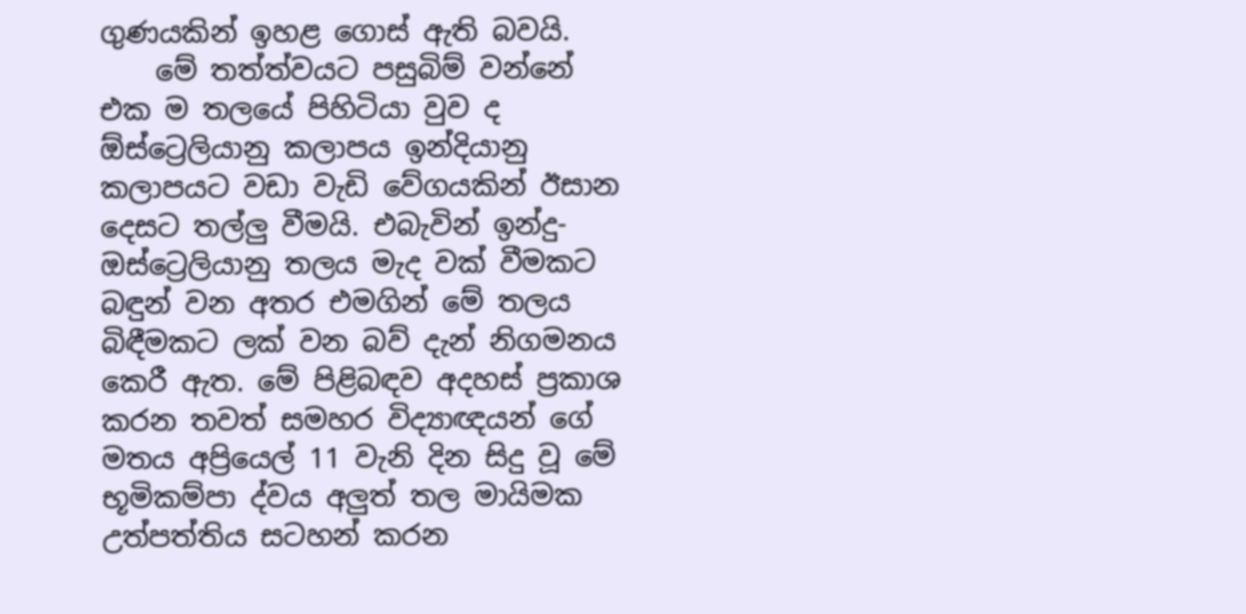ගුණයකින් ඉහළ ගොස්‌ ඇති බවයි.
    මේ තත්ත්වයට පසුබිම් වන්නේ එක ම තලයේ පිහිටියා වුව ද ඕස්‌ට්‍රෙලියානු කලාපය ඉන්දියානු කලාපයට වඩා වැඩි වේගයකින් ඊසාන දෙසට තල්ලු වීමයි. එබැවින් ඉන්දු- ඔස්‌ට්‍රෙලියානු තලය මැද වක්‌ වීමකට බඳුන් වන අතර එමගින් මේ තලය බිඳීමකට ලක්‌ වන බව් දැන් නිගමනය කෙරී ඇත. මේ පිළිබඳව අදහස්‌ ප්‍රකාශ කරන තවත් සමහර විද්‍යාඥයන් ගේ මතය අප්‍රියෙල් 11 වැනි දින සිදු වූ මේ භූමිකම්පා ද්වය අලුත් තල මායිමක උත්පත්තිය සටහන් කරන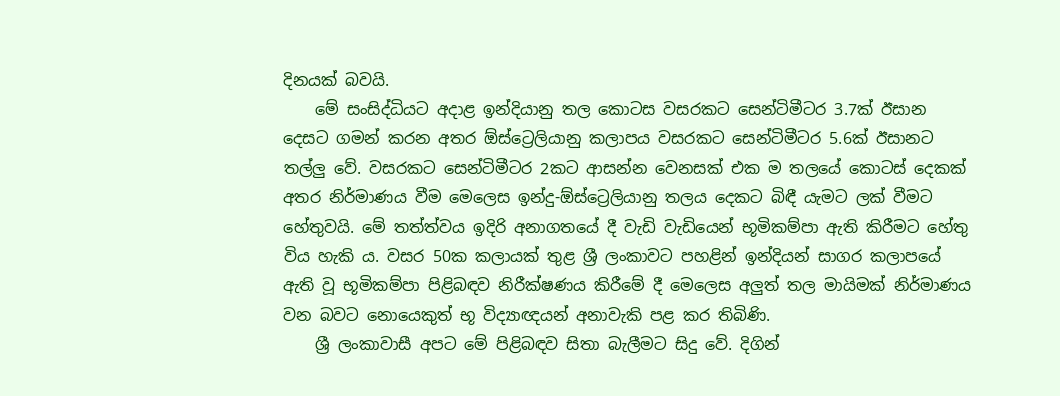දිනයක්‌ බවයි.
    මේ සංසිද්ධියට අදාළ ඉන්දියානු තල කොටස වසරකට සෙන්ටිමීටර 3.7ක්‌ ඊසාන දෙසට ගමන් කරන අතර ඕස්‌ට්‍රෙලියානු කලාපය වසරකට සෙන්ටිමීටර 5.6ක්‌ ඊසානට තල්ලු වේ. වසරකට සෙන්ටිමීටර 2කට ආසන්න වෙනසක්‌ එක ම තලයේ කොටස්‌ දෙකක්‌ අතර නිර්මාණය වීම මෙලෙස ඉන්දු-ඕස්‌ට්‍රෙලියානු තලය දෙකට බිඳී යැමට ලක්‌ වීමට හේතුවයි. මේ තත්ත්වය ඉදිරි අනාගතයේ දී වැඩි වැඩියෙන් භූමිකම්පා ඇති කිරීමට හේතු විය හැකි ය. වසර 50ක කලායක්‌ තුළ ශ්‍රී ලංකාවට පහළින් ඉන්දියන් සාගර කලාපයේ ඇති වූ භූමිකම්පා පිළිබඳව නිරීක්‌ෂණය කිරීමේ දී මෙලෙස අලුත් තල මායිමක්‌ නිර්මාණය වන බවට නොයෙකුත් භූ විද්‍යාඥයන් අනාවැකි පළ කර තිබිණි.
    ශ්‍රී ලංකාවාසී අපට මේ පිළිබඳව සිතා බැලීමට සිදු වේ. දිගින්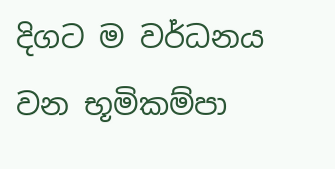දිගට ම වර්ධනය වන භූමිකම්පා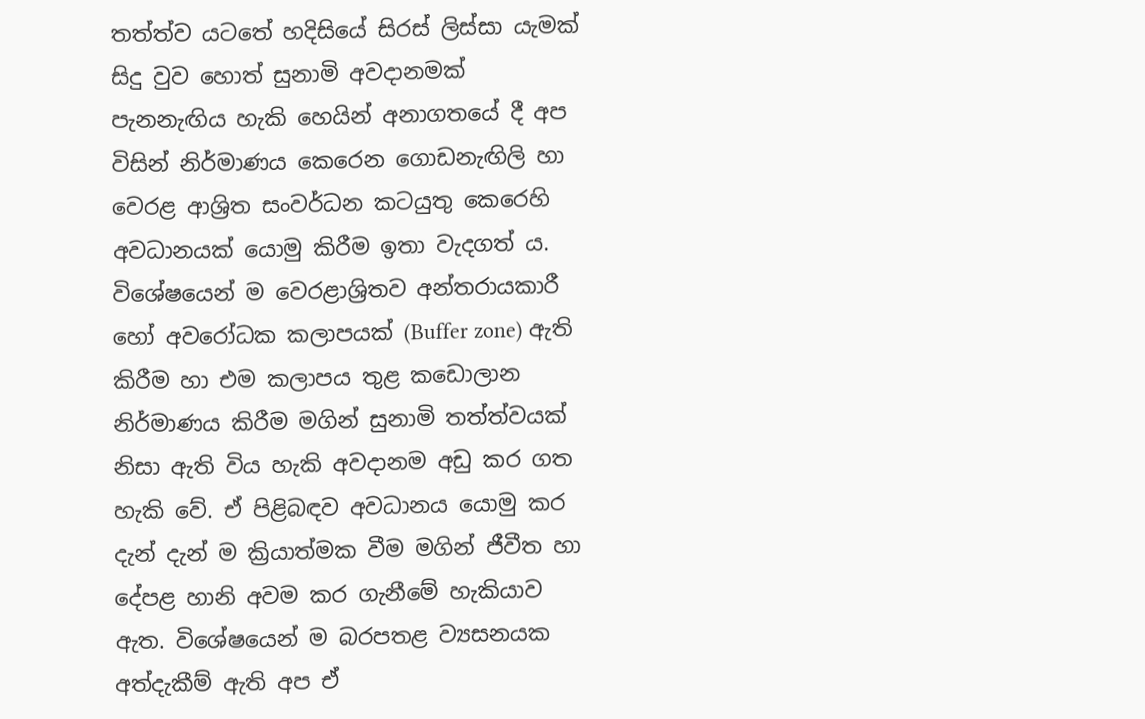තත්ත්ව යටතේ හදිසියේ සිරස්‌ ලිස්‌සා යැමක්‌ සිදු වුව හොත් සුනාමි අවදානමක්‌ පැනනැඟිය හැකි හෙයින් අනාගතයේ දී අප විසින් නිර්මාණය කෙරෙන ගොඩනැඟිලි හා වෙරළ ආශ්‍රිත සංවර්ධන කටයුතු කෙරෙහි අවධානයක්‌ යොමු කිරීම ඉතා වැදගත් ය. විශේෂයෙන් ම වෙරළාශ්‍රිතව අන්තරායකාරී හෝ අවරෝධක කලාපයක්‌ (Buffer zone) ඇති කිරීම හා එම කලාපය තුළ කඩොලාන නිර්මාණය කිරීම මගින් සුනාමි තත්ත්වයක්‌ නිසා ඇති විය හැකි අවදානම අඩු කර ගත හැකි වේ. ඒ පිළිබඳව අවධානය යොමු කර දැන් දැන් ම ක්‍රියාත්මක වීම මගින් ජීවීත හා දේපළ හානි අවම කර ගැනීමේ හැකියාව ඇත. විශේෂයෙන් ම බරපතළ ව්‍යසනයක අත්දැකීම් ඇති අප ඒ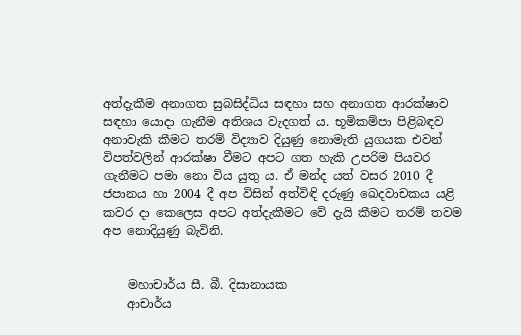අත්දැකීම අනාගත සුබසිද්ධිය සඳහා සහ අනාගත ආරක්‌ෂාව සඳහා යොදා ගැනීම අතිශය වැදගත් ය. භූමිකම්පා පිළිබඳව අනාවැකි කීමට තරම් විද්‍යාව දියුණු නොමැති යුගයක එවන් විපත්වලින් ආරක්‌ෂා වීමට අපට ගත හැකි උපරිම පියවර ගැනීමට පමා නො විය යුතු ය. ඒ මන්ද යත් වසර 2010 දී ජපානය හා 2004 දී අප විසින් අත්විඳි දරුණු ඛෙදවාචකය යළි කවර දා කෙලෙස අපට අත්දැකීමට වේ දැයි කීමට තරම් තවම අප නොදියුණු බැවිනි.


    මහාචාර්ය සී. බී. දිසානායක
    ආචාර්ය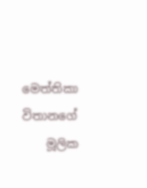මෙත්තිකා විතානගේ
    මූලික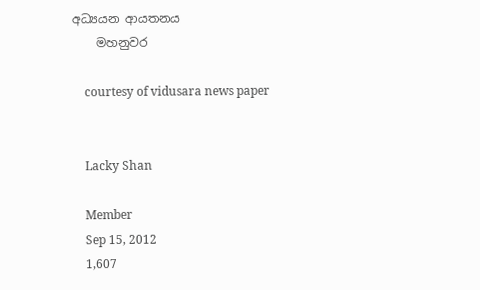අධ්‍යයන ආයතනය
    මහනුවර

    courtesy of vidusara news paper


    Lacky Shan

    Member
    Sep 15, 2012
    1,607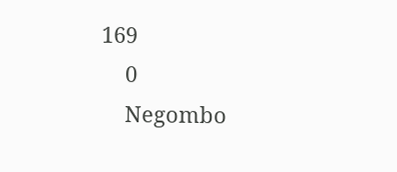169
    0
    Negombo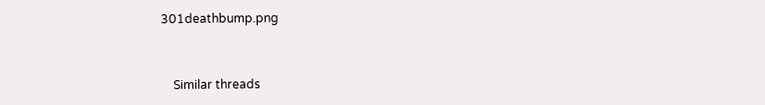301deathbump.png


    Similar threads